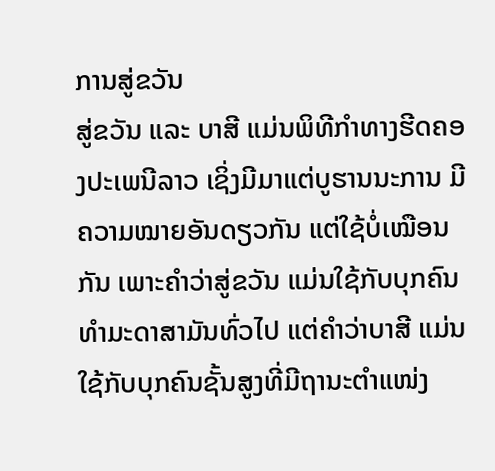ການສູ່ຂວັນ
ສູ່ຂວັນ ແລະ ບາສີ ແມ່ນພິທີກຳທາງຮີດຄອງປະເພນີລາວ ເຊິ່ງມີມາແຕ່ບູຮານນະການ ມີຄວາມໝາຍອັນດຽວກັນ ແຕ່ໃຊ້ບໍ່ເໝືອນກັນ ເພາະຄຳວ່າສູ່ຂວັນ ແມ່ນໃຊ້ກັບບຸກຄົນທຳມະດາສາມັນທົ່ວໄປ ແຕ່ຄຳວ່າບາສີ ແມ່ນໃຊ້ກັບບຸກຄົນຊັ້ນສູງທີ່ມີຖານະຕຳແໜ່ງ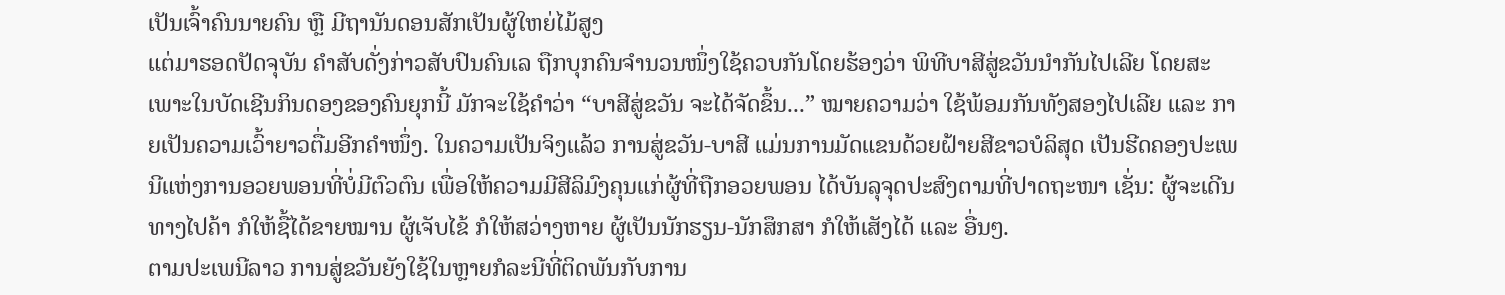ເປັນເຈົ້າຄົນນາຍຄົນ ຫຼື ມີຖານັນດອນສັກເປັນຜູ້ໃຫຍ່ໄມ້ສູງ
ແຕ່ມາຮອດປັດຈຸບັນ ຄຳສັບດັ່ງກ່າວສັບປົນຄົນເລ ຖືກບຸກຄົນຈຳນວນໜຶ່ງໃຊ້ຄວບກັນໂດຍຮ້ອງວ່າ ພິທີບາສີສູ່ຂວັນນຳກັນໄປເລີຍ ໂດຍສະເພາະໃນບັດເຊີນກິນດອງຂອງຄົນຍຸກນີ້ ມັກຈະໃຊ້ຄຳວ່າ “ບາສີສູ່ຂວັນ ຈະໄດ້ຈັດຂຶ້ນ...” ໝາຍຄວາມວ່າ ໃຊ້ພ້ອມກັນທັງສອງໄປເລີຍ ແລະ ກາຍເປັນຄວາມເວົ້າຍາວຕື່ມອີກຄຳໜຶ່ງ. ໃນຄວາມເປັນຈິງແລ້ວ ການສູ່ຂວັນ-ບາສີ ແມ່ນການມັດແຂນດ້ວຍຝ້າຍສີຂາວບໍລິສຸດ ເປັນຮີດຄອງປະເພນີແຫ່ງການອວຍພອນທີ່ບໍ່ມີຕົວຕົນ ເພື່ອໃຫ້ຄວາມມີສີລິມົງຄຸນແກ່ຜູ້ທີ່ຖືກອວຍພອນ ໄດ້ບັນລຸຈຸດປະສົງຕາມທີ່ປາດຖະໜາ ເຊັ່ນ: ຜູ້ຈະເດີນທາງໄປຄ້າ ກໍໃຫ້ຊື້ໄດ້ຂາຍໝານ ຜູ້ເຈັບໄຂ້ ກໍໃຫ້ສວ່າງຫາຍ ຜູ້ເປັນນັກຮຽນ-ນັກສຶກສາ ກໍໃຫ້ເສັງໄດ້ ແລະ ອື່ນໆ.
ຕາມປະເພນີລາວ ການສູ່ຂວັນຍັງໃຊ້ໃນຫຼາຍກໍລະນີທີ່ຕິດພັນກັບການ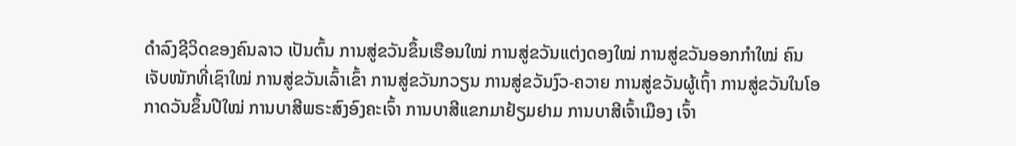ດຳລົງຊີວິດຂອງຄົນລາວ ເປັນຕົ້ນ ການສູ່ຂວັນຂຶ້ນເຮືອນໃໝ່ ການສູ່ຂວັນແຕ່ງດອງໃໝ່ ການສູ່ຂວັນອອກກຳໃໝ່ ຄົນເຈັບໜັກທີ່ເຊົາໃໝ່ ການສູ່ຂວັນເລົ້າເຂົ້າ ການສູ່ຂວັນກວຽນ ການສູ່ຂວັນງົວ-ຄວາຍ ການສູ່ຂວັນຜູ້ເຖົ້າ ການສູ່ຂວັນໃນໂອກາດວັນຂຶ້ນປີໃໝ່ ການບາສີພຣະສົງອົງຄະເຈົ້າ ການບາສີແຂກມາຢ້ຽມຢາມ ການບາສີເຈົ້າເມືອງ ເຈົ້າ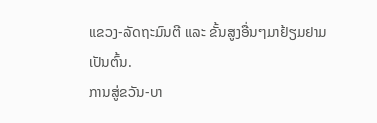ແຂວງ-ລັດຖະມົນຕີ ແລະ ຂັ້ນສູງອື່ນໆມາຢ້ຽມຢາມ ເປັນຕົ້ນ.
ການສູ່ຂວັນ-ບາ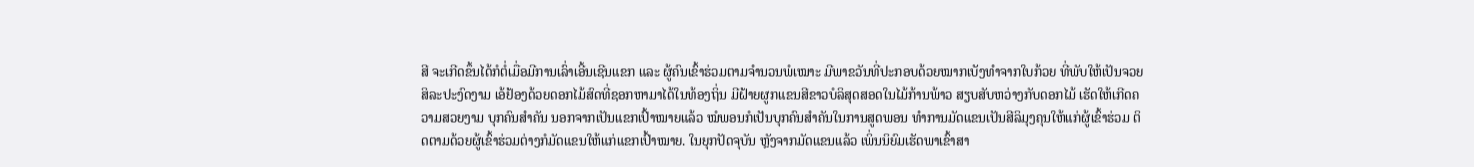ສີ ຈະເກີດຂຶ້ນໄດ້ກໍຕໍ່ເມື່ອມີການເລົ່າເອີ້ນເຊີນແຂກ ແລະ ຜູ້ຄົນເຂົ້າຮ່ວມຕາມຈຳນວນພໍເໝາະ ມີພາຂວັນທີ່ປະກອບດ້ວຍໝາກເບັງທຳຈາກໃບກ້ວຍ ທີ່ພັບໃຫ້ເປັນຈວຍສິລະປະງົດງາມ ເອ້ຢ້ອງດ້ວຍດອກໄມ້ສົດທີ່ຊອກຫາມາໄດ້ໃນທ້ອງຖິ່ນ ມີຝ້າຍຜູກແຂນສີຂາວບໍລິສຸດສອດໃນໄມ້ກ້ານພ້າວ ສຽບສັບຫວ່າງກັບດອກໄມ້ ເຮັດໃຫ້ເກີດຄວາມສວຍງາມ ບຸກຄົນສຳຄັນ ນອກຈາກເປັນແຂກເປົ້າໝາຍແລ້ວ ໝໍພອນກໍເປັນບຸກຄົນສຳຄັນໃນການສູດພອນ ທຳການມັດແຂນເປັນສີລິມຸງຄຸນໃຫ້ແກ່ຜູ້ເຂົ້າຮ່ວມ ຕິດຕາມດ້ວຍຜູ້ເຂົ້າຮ່ວມຕ່າງກໍມັດແຂນໃຫ້ແກ່ແຂກເປົ້າໝາຍ. ໃນຍຸກປັດຈຸບັນ ຫຼັງຈາກມັດແຂນແລ້ວ ເພິ່ນນິຍົມເຮັດພາເຂົ້າສາ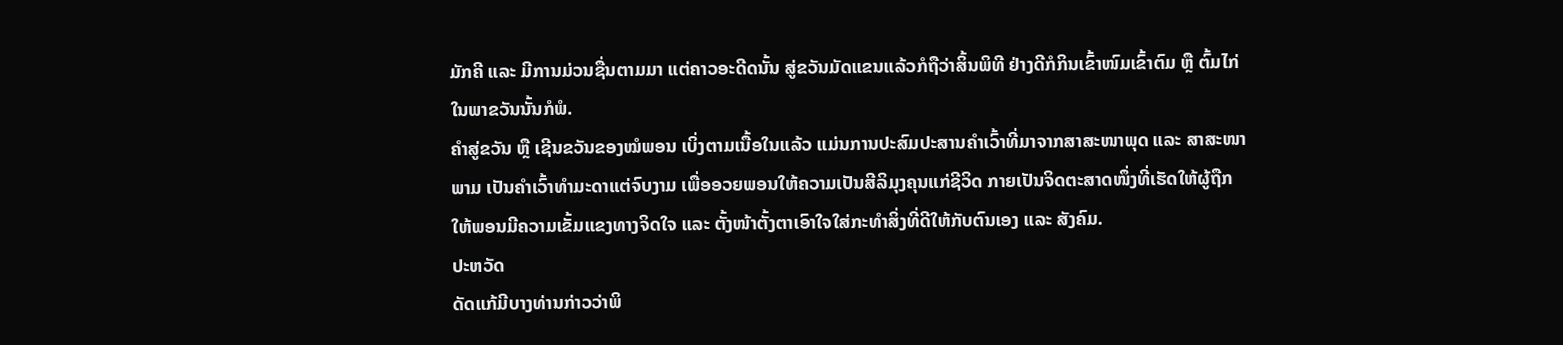ມັກຄີ ແລະ ມີການມ່ວນຊື່ນຕາມມາ ແຕ່ຄາວອະດີດນັ້ນ ສູ່ຂວັນມັດແຂນແລ້ວກໍຖືວ່າສິ້ນພິທີ ຢ່າງດີກໍກິນເຂົ້າໜົມເຂົ້າຕົມ ຫຼື ຕົ້ມໄກ່ໃນພາຂວັນນັ້ນກໍພໍ.
ຄຳສູ່ຂວັນ ຫຼື ເຊີນຂວັນຂອງໝໍພອນ ເບິ່ງຕາມເນື້ອໃນແລ້ວ ແມ່ນການປະສົມປະສານຄຳເວົ້າທີ່ມາຈາກສາສະໜາພຸດ ແລະ ສາສະໜາພາມ ເປັນຄຳເວົ້າທຳມະດາແຕ່ຈົບງາມ ເພື່ອອວຍພອນໃຫ້ຄວາມເປັນສີລິມຸງຄຸນແກ່ຊີວິດ ກາຍເປັນຈິດຕະສາດໜຶ່ງທີ່ເຮັດໃຫ້ຜູ້ຖືກໃຫ້ພອນມີຄວາມເຂັ້ມແຂງທາງຈິດໃຈ ແລະ ຕັ້ງໜ້າຕັ້ງຕາເອົາໃຈໃສ່ກະທຳສິ່ງທີ່ດີໃຫ້ກັບຕົນເອງ ແລະ ສັງຄົມ.
ປະຫວັດ
ດັດແກ້ມີບາງທ່ານກ່າວວ່າພິ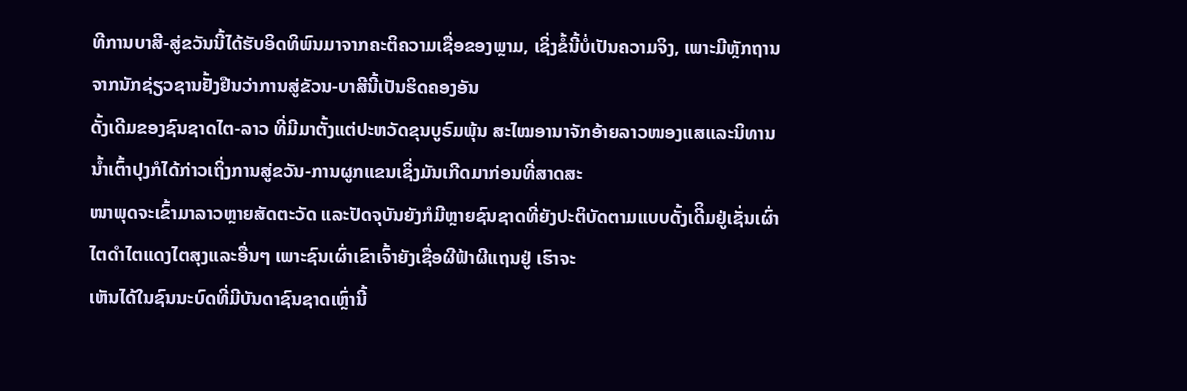ທີການບາສີ-ສູ່ຂວັນນີ້ໄດ້ຮັບອິດທິພົນມາຈາກຄະຕິຄວາມເຊື່ອຂອງພຼາມ, ເຊິ່ງຂໍ້ນີ້ບໍ່ເປັນຄວາມຈິງ, ເພາະມີຫຼັກຖານຈາກນັກຊ່ຽວຊານຢັ້ງຢືນວ່າການສູ່ຂັວນ-ບາສີນີ້ເປັນຮິດຄອງອັນ
ດັ້ງເດີມຂອງຊົນຊາດໄຕ-ລາວ ທີ່ມີມາຕັ້ງແຕ່ປະຫວັດຂຸນບູຣົມພຸ້ນ ສະໄໝອານາຈັກອ້າຍລາວໜອງແສແລະນິທານນໍ້າເຕົ້າປຸງກໍໄດ້ກ່າວເຖິ່ງການສູ່ຂວັນ-ການຜູກແຂນເຊິ່ງມັນເກີດມາກ່ອນທີ່ສາດສະ
ໜາພຸດຈະເຂົ້າມາລາວຫຼາຍສັດຕະວັດ ແລະປັດຈຸບັນຍັງກໍມີຫຼາຍຊົນຊາດທີ່ຍັງປະຕິບັດຕາມແບບດັ້ງເດີິມຢູ່ເຊັ່ນເຜົ່າໄຕດໍາໄຕແດງໄຕສຸງແລະອື່ນໆ ເພາະຊົນເຜົ່າເຂົາເຈົ້າຍັງເຊື່ອຜີຟ້າຜີແຖນຢູ່ ເຮົາຈະ
ເຫັນໄດ້ໃນຊົນນະບົດທີ່ມີບັນດາຊົນຊາດເຫຼົ່ານີ້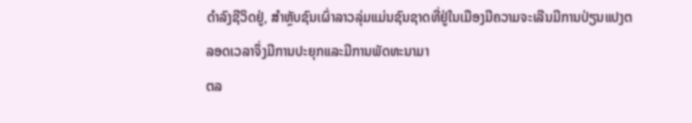ດໍາລົງຊີວິດຢູ່, ສໍາຫຼັບຊົນເຜົ່າລາວລຸ່ມແມ່ນຊົນຊາດທີ່ຢູ່ໃນເມືອງມີຄວາມຈະເລີນມີການປ່ຽນແປງຕລອດເວລາຈຶ່ງມີການປະຍຸກແລະມີການພັດທະນາມາ
ຕລ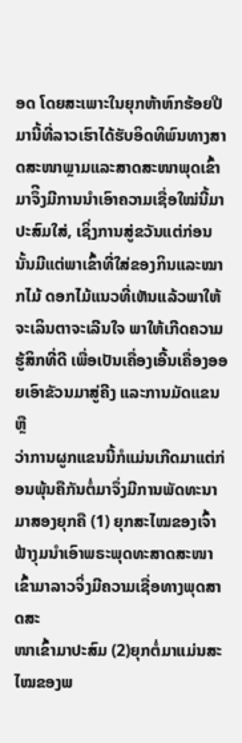ອດ ໂດຍສະເພາະໃນຍຸກຫ້າຫົກຮ້ອຍປີມານີ້ທີ່ລາວເຮົາໄດ້ຮັບອິດທິພົນທາງສາດສະໜາພຼາມແລະສາດສະໜາພຸດເຂົ້າມາຈຶີງມີການນໍາເອົາຄວາມເຊື່ອໃໝ່ນີ້ມາປະສົມໃສ່, ເຊິ່ງການສູ່ຂວັນແຕ່ກ່ອນ
ນັ້ນມີແຕ່ພາເຂົ້າທີ່ໃສ່ຂອງກິນແລະໝາກໄມ້ ດອກໄມ້ແນວທີ່ເຫັນແລ້ວພາໃຫ້ຈະເລິນຕາຈະເລີນໃຈ ພາໃຫ້ເກີດຄວາມຮູ້ສິກທີ່ດີ ເພື່ອເປັນເຄື່ອງເອີ້ນເຄື່ອງອອຍເອົາຂັວນມາສູ່ຄີງ ແລະການມັດແຂນຫຼື
ວ່າການຜູກແຂນນີ້ກໍແມ່ນເກີດມາແຕ່ກ່ອນພຸ້ນຄືກັນຕໍ່ມາຈຶ່ງມີການພັດທະນາມາສອງຍຸກຄື (1) ຍຸກສະໄໝຂອງເຈົ້າຟ້າງຸມນໍາເອົາພຣະພຸດທະສາດສະໜາເຂົ້າມາລາວຈິ່ງມີຄວາມເຊື່ອທາງພຸດສາດສະ
ໜາເຂົ້າມາປະສົມ (2)ຍຸກຕໍ່ມາແມ່ນສະໄໝຂອງພ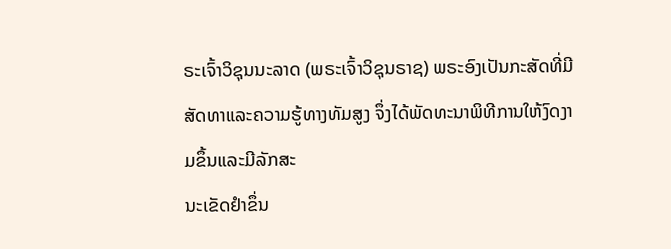ຣະເຈົ້າວິຊຸນນະລາດ (ພຣະເຈົ້າວິຊຸນຣາຊ) ພຣະອົງເປັນກະສັດທີ່ມີສັດທາແລະຄວາມຮູ້ທາງທັມສູງ ຈຶ່ງໄດ້ພັດທະນາພິທີການໃຫ້ງົດງາມຂຶ້ນແລະມີລັກສະ
ນະເຂັດຢໍາຂຶ່ນ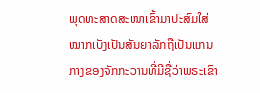ພຸດທະສາດສະໜາເຂົ້າມາປະສົມໃສ່ ໝາກເບັງເປັນສັນຍາລັກຖືເປັນແກນກາງຂອງຈັກກະວານທີ່ມີຊື່ວ່າພຣະເຂົາ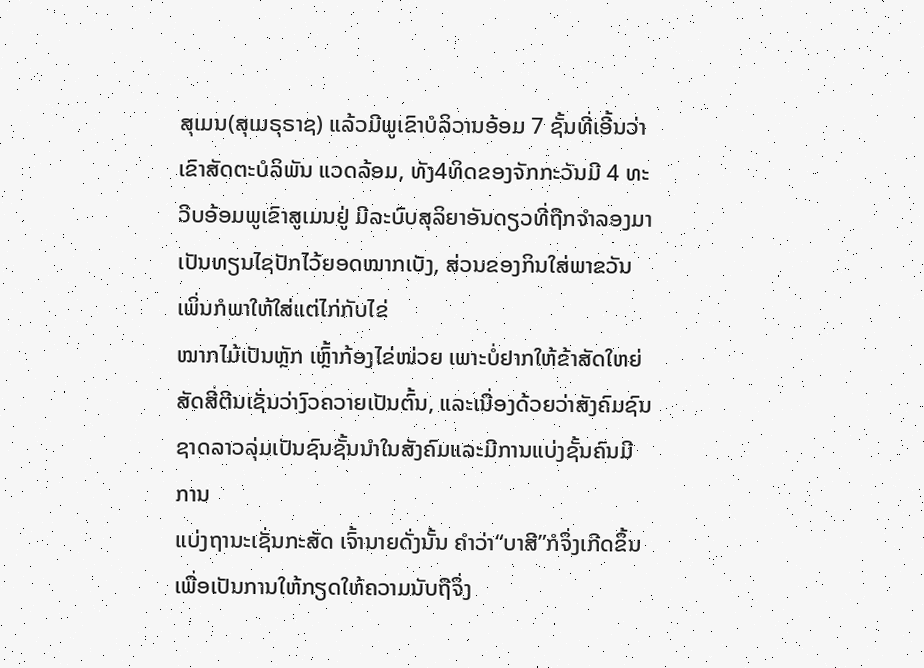ສຸເມນ(ສຸເມຣຸຣາຊ) ແລ້ວມີພູເຂົາບໍລິວານອ້ອມ 7 ຊັ້ນທີ່ເອີ້ນວ່າເຂົາສັດຕະບໍລິພັນ ແວດລ້ອມ, ທັງ4ທິດຂອງຈັກກະວັນມີ 4 ທະວີບອ້ອມພູເຂົາສູເມນຢູ່ ມີລະບົບສຸລິຍາອັນດຽວທີ່ຖືກຈໍາລອງມາເປັນທຽນໄຊປັກໄວ້ຍອດໝາກເບັງ, ສ່ວນຂອງກິນໃສ່ພາຂວັນເພິ່ນກໍພາໃຫ້ໃສ່ແຕ່ໄກ່ກັບໄຂ່
ໝາກໄມ້ເປັນຫຼັກ ເຫຼົ້າກ້ອງໄຂ່ໜ່ວຍ ເພາະບໍ່ຢາກໃຫ້ຂ້າສັດໃຫຍ່ສັດສີ່ຕີນເຊັ່ນວ່າງົວຄວາຍເປັນຕົ້ນ, ແລະເນື່ອງດ້ວຍວ່າສັງຄົມຊົນຊາດລາວລຸ່ມເປັນຊົນຊັ້ນນໍາໃນສັງຄົມແລະມີການແບ່ງຊັ້ນຄົນມີການ
ແບ່ງຖານະເຊັ່ນກະສັດ ເຈົ້ານາຍດັ່ງນັ້ນ ຄໍາວ່າ“ບາສີ”ກໍຈຶ່ງເກີດຂຶ້ນເພື່ອເປັນການໃຫ້ກຽດໃຫ້ຄວາມນັບຖືຈຶ່ງ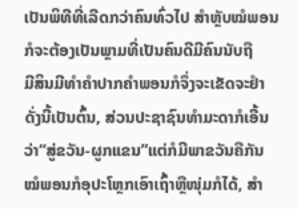ເປັນພິທີທີ່ເລີດກວ່າຄົນທົ່ວໄປ ສໍາຫຼັບໝໍພອນກໍຈະຕ້ອງເປັນພຼາມທີ່ເປັນຄົນດີມີຄົນນັບຖື
ມີສິນມີທໍາຄໍາປາກຄໍາພອນກໍຈຶ່ງຈະເຂັດຈະຢໍາດັ່ງນີ້ເປັນຕົ້ນ, ສ່ວນປະຊາຊົນທໍາມະດາກໍເອີ້ນວ່າ“ສູ່ຂວັນ-ຜູກແຂນ”ແຕ່ກໍມີພາຂວັນຄືກັນ ໝໍພອນກໍອຸປະໂຫຼກເອົາເຖົ້າຫຼືໜຸ່ມກໍໄດ້, ສໍາ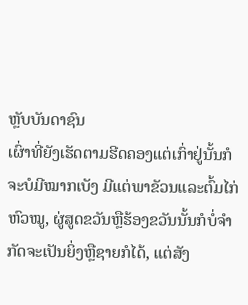ຫຼັບບັນດາຊົນ
ເຜົ່າທີ່ຍັງເຮັດຕາມຮີດຄອງແຕ່ເກົ່າຢູ່ນັ້ນກໍຈະບໍມີໝາກເບັງ ມີແຕ່ພາຂັວນແລະຕົ້ມໄກ່ ຫົວໝູ, ຜູ່ສູດຂວັນຫຼືຮ້ອງຂວັນນັ້ນກໍບໍ່ຈໍາກັດຈະເປັນຍິ່ງຫຼືຊາຍກໍໄດ້, ແຕ່ສັງ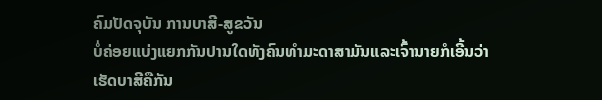ຄົມປັດຈຸບັນ ການບາສີ-ສູຂວັນ
ບໍ່ຄ່ອຍແບ່ງແຍກກັນປານໃດທັງຄົນທໍາມະດາສາມັນແລະເຈົ້ານາຍກໍເອີ້ນວ່າເຮັດບາສີຄືກັນ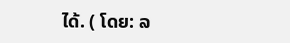ໄດ້. ( ໂດຍ: ລ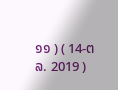໑໑ ) ( 14-ຕລ. 2019 )